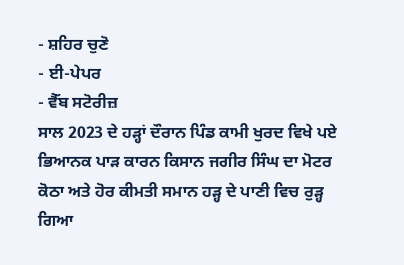- ਸ਼ਹਿਰ ਚੁਣੋ
- ਈ-ਪੇਪਰ
- ਵੈੱਬ ਸਟੋਰੀਜ਼
ਸਾਲ 2023 ਦੇ ਹੜ੍ਹਾਂ ਦੌਰਾਨ ਪਿੰਡ ਕਾਮੀ ਖੁਰਦ ਵਿਖੇ ਪਏ ਭਿਆਨਕ ਪਾੜ ਕਾਰਨ ਕਿਸਾਨ ਜਗੀਰ ਸਿੰਘ ਦਾ ਮੋਟਰ ਕੋਠਾ ਅਤੇ ਹੋਰ ਕੀਮਤੀ ਸਮਾਨ ਹੜ੍ਹ ਦੇ ਪਾਣੀ ਵਿਚ ਰੁੜ੍ਹ ਗਿਆ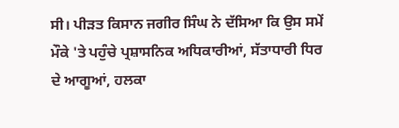ਸੀ। ਪੀੜਤ ਕਿਸਾਨ ਜਗੀਰ ਸਿੰਘ ਨੇ ਦੱਸਿਆ ਕਿ ਉਸ ਸਮੇਂ ਮੌਕੇ 'ਤੇ ਪਹੁੰਚੇ ਪ੍ਰਸ਼ਾਸਨਿਕ ਅਧਿਕਾਰੀਆਂ, ਸੱਤਾਧਾਰੀ ਧਿਰ ਦੇ ਆਗੂਆਂ, ਹਲਕਾ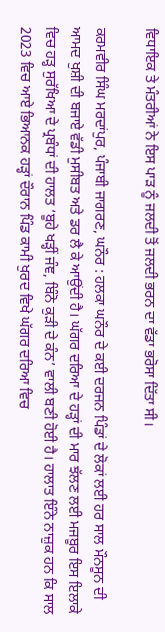ਵਿਧਾਇਕ ਤੇ ਮੰਤਰੀਆਂ ਨੇ ਇਸ ਪਾੜ ਨੂੰ ਜਲਦੀ ਤੋਂ ਜਲਦੀ ਭਰਨ ਦਾ ਵੱਡਾ ਭਰੋਸਾ ਦਿੱਤਾ ਸੀ।

ਕਰਮਵੀਰ ਸਿੰਘ ਮਰਦਾਂਪੁਰ, ਪੰਜਾਬੀ ਜਾਗਰਣ, ਘਨੌਰ : ਹਲਕਾ ਘਨੌਰ ਦੇ ਕਈ ਦਰਜਨ ਪਿੰਡਾਂ ਦੇ ਲੋਕਾਂ ਲਈ ਹਰ ਸਾਲ ਮੌਨਸੂਨ ਦੀ ਆਮਦ ਖੁਸ਼ੀ ਦੀ ਬਜਾਏ ਵੱਡੀ ਮੁਸੀਬਤ ਅਤੇ ਡਰ ਲੈ ਕੇ ਆਉਂਦੀ ਹੈ। ਘੱਗਰ ਦਰਿਆ ਦੇ ਹੜ੍ਹਾਂ ਦੀ ਮਾਰ ਝੱਲਣ ਲਈ ਮਜਬੂਰ ਇਸ ਇਲਾਕੇ ਵਿਚ ਹੜ੍ਹ ਸੁਰੱਖਿਆ ਦੇ ਪ੍ਰਬੰਧਾਂ ਦੀ ਹਾਲਤ ‘ਬੂਹੇ ਖੜ੍ਹੀਂ ਜੰਞ, ਬਿੰਨੋ ਕੁੜੀ ਦੇ ਕੰਨ’ ਵਾਲੀ ਬਣੀ ਹੋਈ ਹੈ। ਹਾਲਾਤ ਇੰਨੇ ਨਾਜ਼ੁਕ ਹਨ ਕਿ ਸਾਲ 2023 ਵਿਚ ਆਏ ਭਿਆਨਕ ਹੜ੍ਹਾਂ ਦੌਰਾਨ ਪਿੰਡ ਕਾਮੀ ਖੁਰਦ ਵਿਖੇ ਘੱਗਰ ਦਰਿਆ ਵਿਚ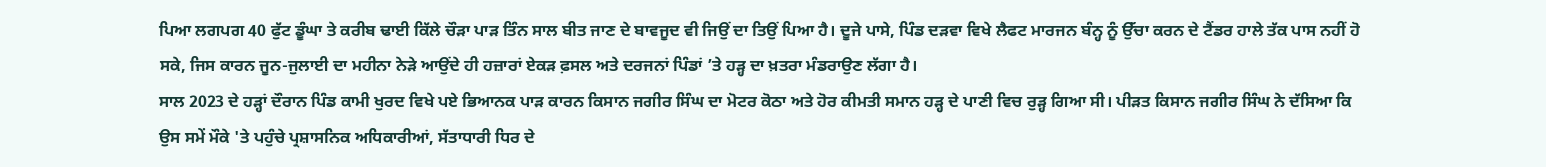ਪਿਆ ਲਗਪਗ 40 ਫੁੱਟ ਡੂੰਘਾ ਤੇ ਕਰੀਬ ਢਾਈ ਕਿੱਲੇ ਚੌੜਾ ਪਾੜ ਤਿੰਨ ਸਾਲ ਬੀਤ ਜਾਣ ਦੇ ਬਾਵਜੂਦ ਵੀ ਜਿਉਂ ਦਾ ਤਿਉਂ ਪਿਆ ਹੈ। ਦੂਜੇ ਪਾਸੇ, ਪਿੰਡ ਦੜਵਾ ਵਿਖੇ ਲੈਫਟ ਮਾਰਜਨ ਬੰਨ੍ਹ ਨੂੰ ਉੱਚਾ ਕਰਨ ਦੇ ਟੈਂਡਰ ਹਾਲੇ ਤੱਕ ਪਾਸ ਨਹੀਂ ਹੋ ਸਕੇ, ਜਿਸ ਕਾਰਨ ਜੂਨ-ਜੁਲਾਈ ਦਾ ਮਹੀਨਾ ਨੇੜੇ ਆਉਂਦੇ ਹੀ ਹਜ਼ਾਰਾਂ ਏਕੜ ਫ਼ਸਲ ਅਤੇ ਦਰਜਨਾਂ ਪਿੰਡਾਂ ’ਤੇ ਹੜ੍ਹ ਦਾ ਖ਼ਤਰਾ ਮੰਡਰਾਉਣ ਲੱਗਾ ਹੈ।
ਸਾਲ 2023 ਦੇ ਹੜ੍ਹਾਂ ਦੌਰਾਨ ਪਿੰਡ ਕਾਮੀ ਖੁਰਦ ਵਿਖੇ ਪਏ ਭਿਆਨਕ ਪਾੜ ਕਾਰਨ ਕਿਸਾਨ ਜਗੀਰ ਸਿੰਘ ਦਾ ਮੋਟਰ ਕੋਠਾ ਅਤੇ ਹੋਰ ਕੀਮਤੀ ਸਮਾਨ ਹੜ੍ਹ ਦੇ ਪਾਣੀ ਵਿਚ ਰੁੜ੍ਹ ਗਿਆ ਸੀ। ਪੀੜਤ ਕਿਸਾਨ ਜਗੀਰ ਸਿੰਘ ਨੇ ਦੱਸਿਆ ਕਿ ਉਸ ਸਮੇਂ ਮੌਕੇ 'ਤੇ ਪਹੁੰਚੇ ਪ੍ਰਸ਼ਾਸਨਿਕ ਅਧਿਕਾਰੀਆਂ, ਸੱਤਾਧਾਰੀ ਧਿਰ ਦੇ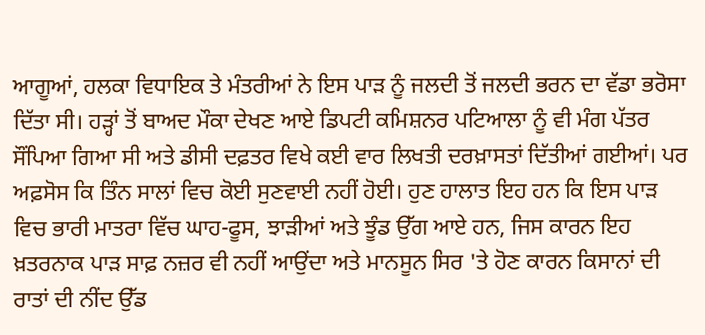ਆਗੂਆਂ, ਹਲਕਾ ਵਿਧਾਇਕ ਤੇ ਮੰਤਰੀਆਂ ਨੇ ਇਸ ਪਾੜ ਨੂੰ ਜਲਦੀ ਤੋਂ ਜਲਦੀ ਭਰਨ ਦਾ ਵੱਡਾ ਭਰੋਸਾ ਦਿੱਤਾ ਸੀ। ਹੜ੍ਹਾਂ ਤੋਂ ਬਾਅਦ ਮੌਕਾ ਦੇਖਣ ਆਏ ਡਿਪਟੀ ਕਮਿਸ਼ਨਰ ਪਟਿਆਲਾ ਨੂੰ ਵੀ ਮੰਗ ਪੱਤਰ ਸੌਂਪਿਆ ਗਿਆ ਸੀ ਅਤੇ ਡੀਸੀ ਦਫ਼ਤਰ ਵਿਖੇ ਕਈ ਵਾਰ ਲਿਖਤੀ ਦਰਖ਼ਾਸਤਾਂ ਦਿੱਤੀਆਂ ਗਈਆਂ। ਪਰ ਅਫ਼ਸੋਸ ਕਿ ਤਿੰਨ ਸਾਲਾਂ ਵਿਚ ਕੋਈ ਸੁਣਵਾਈ ਨਹੀਂ ਹੋਈ। ਹੁਣ ਹਾਲਾਤ ਇਹ ਹਨ ਕਿ ਇਸ ਪਾੜ ਵਿਚ ਭਾਰੀ ਮਾਤਰਾ ਵਿੱਚ ਘਾਹ-ਫੂਸ, ਝਾੜੀਆਂ ਅਤੇ ਝੂੰਡ ਉੱਗ ਆਏ ਹਨ, ਜਿਸ ਕਾਰਨ ਇਹ ਖ਼ਤਰਨਾਕ ਪਾੜ ਸਾਫ਼ ਨਜ਼ਰ ਵੀ ਨਹੀਂ ਆਉਂਦਾ ਅਤੇ ਮਾਨਸੂਨ ਸਿਰ 'ਤੇ ਹੋਣ ਕਾਰਨ ਕਿਸਾਨਾਂ ਦੀ ਰਾਤਾਂ ਦੀ ਨੀਂਦ ਉੱਡ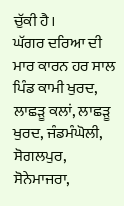ਚੁੱਕੀ ਹੈ।
ਘੱਗਰ ਦਰਿਆ ਦੀ ਮਾਰ ਕਾਰਨ ਹਰ ਸਾਲ ਪਿੰਡ ਕਾਮੀ ਖੁਰਦ, ਲਾਛੜੂ ਕਲਾਂ, ਲਾਛੜੂ ਖੁਰਦ, ਜੰਡਮੰਘੋਲੀ, ਸੋਗਲਪੁਰ, ਸੋਨੇਮਾਜਰਾ,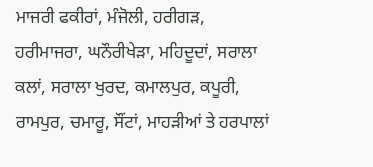ਮਾਜਰੀ ਫਕੀਰਾਂ, ਮੰਜੋਲੀ, ਹਰੀਗੜ, ਹਰੀਮਾਜਰਾ, ਘਨੌਰੀਖੇੜਾ, ਮਹਿਦੂਦਾਂ, ਸਰਾਲਾ ਕਲਾਂ, ਸਰਾਲਾ ਖੁਰਦ, ਕਮਾਲਪੁਰ, ਕਪੂਰੀ, ਰਾਮਪੁਰ, ਚਮਾਰੂ, ਸੌਂਟਾਂ, ਮਾਹੜੀਆਂ ਤੇ ਹਰਪਾਲਾਂ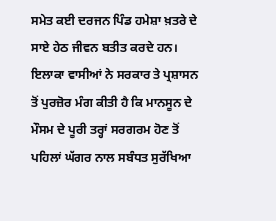ਸਮੇਤ ਕਈ ਦਰਜਨ ਪਿੰਡ ਹਮੇਸ਼ਾ ਖ਼ਤਰੇ ਦੇ ਸਾਏ ਹੇਠ ਜੀਵਨ ਬਤੀਤ ਕਰਦੇ ਹਨ। ਇਲਾਕਾ ਵਾਸੀਆਂ ਨੇ ਸਰਕਾਰ ਤੇ ਪ੍ਰਸ਼ਾਸਨ ਤੋਂ ਪੁਰਜ਼ੋਰ ਮੰਗ ਕੀਤੀ ਹੈ ਕਿ ਮਾਨਸੂਨ ਦੇ ਮੌਸਮ ਦੇ ਪੂਰੀ ਤਰ੍ਹਾਂ ਸਰਗਰਮ ਹੋਣ ਤੋਂ ਪਹਿਲਾਂ ਘੱਗਰ ਨਾਲ ਸਬੰਧਤ ਸੁਰੱਖਿਆ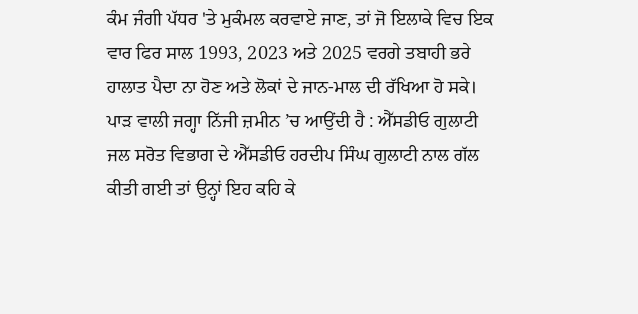ਕੰਮ ਜੰਗੀ ਪੱਧਰ 'ਤੇ ਮੁਕੰਮਲ ਕਰਵਾਏ ਜਾਣ, ਤਾਂ ਜੋ ਇਲਾਕੇ ਵਿਚ ਇਕ ਵਾਰ ਫਿਰ ਸਾਲ 1993, 2023 ਅਤੇ 2025 ਵਰਗੇ ਤਬਾਹੀ ਭਰੇ ਹਾਲਾਤ ਪੈਦਾ ਨਾ ਹੋਣ ਅਤੇ ਲੋਕਾਂ ਦੇ ਜਾਨ-ਮਾਲ ਦੀ ਰੱਖਿਆ ਹੋ ਸਕੇ।
ਪਾੜ ਵਾਲੀ ਜਗ੍ਹਾ ਨਿੱਜੀ ਜ਼ਮੀਨ ’ਚ ਆਉਂਦੀ ਹੈ : ਐੱਸਡੀਓ ਗੁਲਾਟੀ
ਜਲ ਸਰੋਤ ਵਿਭਾਗ ਦੇ ਐੱਸਡੀਓ ਹਰਦੀਪ ਸਿੰਘ ਗੁਲਾਟੀ ਨਾਲ ਗੱਲ ਕੀਤੀ ਗਈ ਤਾਂ ਉਨ੍ਹਾਂ ਇਹ ਕਹਿ ਕੇ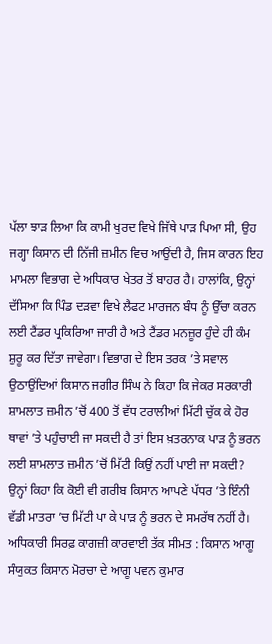ਪੱਲਾ ਝਾੜ ਲਿਆ ਕਿ ਕਾਮੀ ਖੁਰਦ ਵਿਖੇ ਜਿੱਥੇ ਪਾੜ ਪਿਆ ਸੀ, ਉਹ ਜਗ੍ਹਾ ਕਿਸਾਨ ਦੀ ਨਿੱਜੀ ਜ਼ਮੀਨ ਵਿਚ ਆਉਂਦੀ ਹੈ, ਜਿਸ ਕਾਰਨ ਇਹ ਮਾਮਲਾ ਵਿਭਾਗ ਦੇ ਅਧਿਕਾਰ ਖੇਤਰ ਤੋਂ ਬਾਹਰ ਹੈ। ਹਾਲਾਂਕਿ, ਉਨ੍ਹਾਂ ਦੱਸਿਆ ਕਿ ਪਿੰਡ ਦੜਵਾ ਵਿਖੇ ਲੈਫਟ ਮਾਰਜਨ ਬੰਧ ਨੂੰ ਉੱਚਾ ਕਰਨ ਲਈ ਟੈਂਡਰ ਪ੍ਰਕਿਰਿਆ ਜਾਰੀ ਹੈ ਅਤੇ ਟੈਂਡਰ ਮਨਜ਼ੂਰ ਹੁੰਦੇ ਹੀ ਕੰਮ ਸ਼ੁਰੂ ਕਰ ਦਿੱਤਾ ਜਾਵੇਗਾ। ਵਿਭਾਗ ਦੇ ਇਸ ਤਰਕ ’ਤੇ ਸਵਾਲ ਉਠਾਉਂਦਿਆਂ ਕਿਸਾਨ ਜਗੀਰ ਸਿੰਘ ਨੇ ਕਿਹਾ ਕਿ ਜੇਕਰ ਸਰਕਾਰੀ ਸ਼ਾਮਲਾਤ ਜ਼ਮੀਨ ’ਚੋਂ 400 ਤੋਂ ਵੱਧ ਟਰਾਲੀਆਂ ਮਿੱਟੀ ਚੁੱਕ ਕੇ ਹੋਰ ਥਾਵਾਂ ’ਤੇ ਪਹੁੰਚਾਈ ਜਾ ਸਕਦੀ ਹੈ ਤਾਂ ਇਸ ਖ਼ਤਰਨਾਕ ਪਾੜ ਨੂੰ ਭਰਨ ਲਈ ਸ਼ਾਮਲਾਤ ਜ਼ਮੀਨ ’ਚੋਂ ਮਿੱਟੀ ਕਿਉਂ ਨਹੀਂ ਪਾਈ ਜਾ ਸਕਦੀ? ਉਨ੍ਹਾਂ ਕਿਹਾ ਕਿ ਕੋਈ ਵੀ ਗਰੀਬ ਕਿਸਾਨ ਆਪਣੇ ਪੱਧਰ ’ਤੇ ਇੰਨੀ ਵੱਡੀ ਮਾਤਰਾ ’ਚ ਮਿੱਟੀ ਪਾ ਕੇ ਪਾੜ ਨੂੰ ਭਰਨ ਦੇ ਸਮਰੱਥ ਨਹੀਂ ਹੈ।
ਅਧਿਕਾਰੀ ਸਿਰਫ਼ ਕਾਗਜ਼ੀ ਕਾਰਵਾਈ ਤੱਕ ਸੀਮਤ : ਕਿਸਾਨ ਆਗੂ
ਸੰਯੁਕਤ ਕਿਸਾਨ ਮੋਰਚਾ ਦੇ ਆਗੂ ਪਵਨ ਕੁਮਾਰ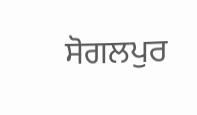ਸੋਗਲਪੁਰ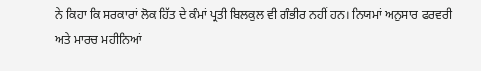ਨੇ ਕਿਹਾ ਕਿ ਸਰਕਾਰਾਂ ਲੋਕ ਹਿੱਤ ਦੇ ਕੰਮਾਂ ਪ੍ਰਤੀ ਬਿਲਕੁਲ ਵੀ ਗੰਭੀਰ ਨਹੀਂ ਹਨ। ਨਿਯਮਾਂ ਅਨੁਸਾਰ ਫਰਵਰੀ ਅਤੇ ਮਾਰਚ ਮਹੀਨਿਆਂ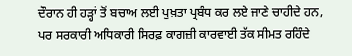ਦੌਰਾਨ ਹੀ ਹੜ੍ਹਾਂ ਤੋਂ ਬਚਾਅ ਲਈ ਪੁਖ਼ਤਾ ਪ੍ਰਬੰਧ ਕਰ ਲਏ ਜਾਣੇ ਚਾਹੀਦੇ ਹਨ, ਪਰ ਸਰਕਾਰੀ ਅਧਿਕਾਰੀ ਸਿਰਫ਼ ਕਾਗਜ਼ੀ ਕਾਰਵਾਈ ਤੱਕ ਸੀਮਤ ਰਹਿੰਦੇ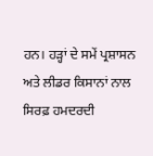ਹਨ। ਹੜ੍ਹਾਂ ਦੇ ਸਮੇਂ ਪ੍ਰਸ਼ਾਸਨ ਅਤੇ ਲੀਡਰ ਕਿਸਾਨਾਂ ਨਾਲ ਸਿਰਫ਼ ਹਮਦਰਦੀ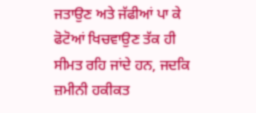ਜਤਾਉਣ ਅਤੇ ਜੱਫੀਆਂ ਪਾ ਕੇ ਫੋਟੋਆਂ ਖਿਚਵਾਉਣ ਤੱਕ ਹੀ ਸੀਮਤ ਰਹਿ ਜਾਂਦੇ ਹਨ, ਜਦਕਿ ਜ਼ਮੀਨੀ ਹਕੀਕਤ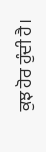ਕੁਝ ਹੋਰ ਹੁੰਦੀ ਹੈ।